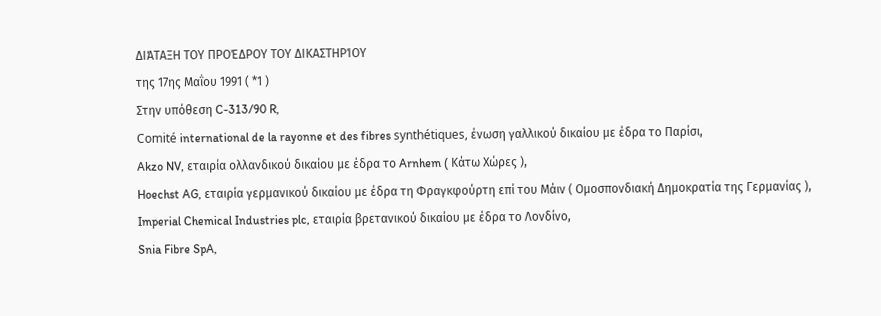ΔΙΆΤΑΞΗ ΤΟΥ ΠΡΟΈΔΡΟΥ ΤΟΥ ΔΙΚΑΣΤΗΡΊΟΥ
της 17ης Μαΐου 1991 ( *1 )
Στην υπόθεση C-313/90 R,
Comité international de la rayonne et des fibres synthétiques, ένωση γαλλικού δικαίου με έδρα το Παρίσι,
Akzo NV, εταιρία ολλανδικού δικαίου με έδρα το Arnhem ( Κάτω Χώρες ),
Hoechst AG, εταιρία γερμανικού δικαίου με έδρα τη Φραγκφούρτη επί του Μάιν ( Ομοσπονδιακή Δημοκρατία της Γερμανίας ),
Imperial Chemical Industries plc, εταιρία βρετανικού δικαίου με έδρα το Λονδίνο,
Snia Fibre SpA,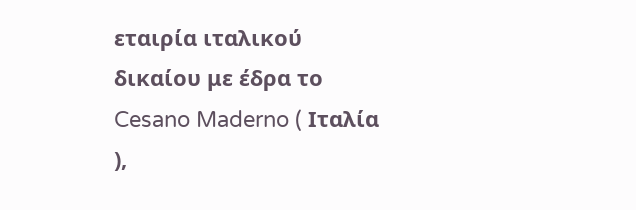εταιρία ιταλικού δικαίου με έδρα το Cesano Maderno ( Ιταλία ),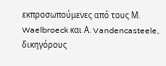εκπροσωπούμενες από τους Μ. Waelbroeck και Α. Vandencasteele, δικηγόρους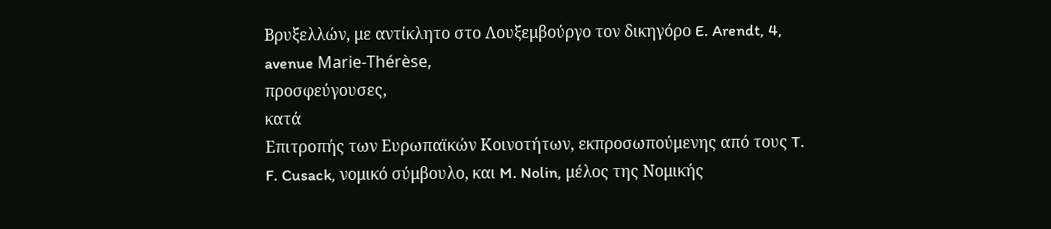Βρυξελλών, με αντίκλητο στο Λουξεμβούργο τον δικηγόρο E. Arendt, 4, avenue Marie-Thérèse,
προσφεύγουσες,
κατά
Επιτροπής των Ευρωπαϊκών Κοινοτήτων, εκπροσωπούμενης από τους T. F. Cusack, νομικό σύμβουλο, και M. Nolin, μέλος της Νομικής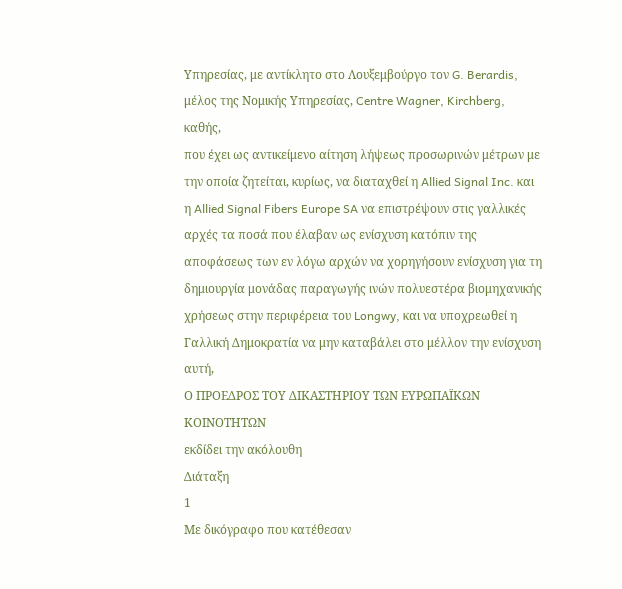Υπηρεσίας, με αντίκλητο στο Λουξεμβούργο τον G. Berardis, μέλος της Νομικής Υπηρεσίας, Centre Wagner, Kirchberg,
καθής,
που έχει ως αντικείμενο αίτηση λήψεως προσωρινών μέτρων με την οποία ζητείται, κυρίως, να διαταχθεί η Allied Signal Inc. και η Allied Signal Fibers Europe SA να επιστρέψουν στις γαλλικές αρχές τα ποσά που έλαβαν ως ενίσχυση κατόπιν της αποφάσεως των εν λόγω αρχών να χορηγήσουν ενίσχυση για τη δημιουργία μονάδας παραγωγής ινών πολυεστέρα βιομηχανικής χρήσεως στην περιφέρεια του Longwy, και να υποχρεωθεί η Γαλλική Δημοκρατία να μην καταβάλει στο μέλλον την ενίσχυση αυτή,
Ο ΠΡΟΕΔΡΟΣ ΤΟΥ ΔΙΚΑΣΤΗΡΙΟΥ ΤΩΝ ΕΥΡΩΠΑΪΚΩΝ ΚΟΙΝΟΤΗΤΩΝ
εκδίδει την ακόλουθη
Διάταξη
1
Με δικόγραφο που κατέθεσαν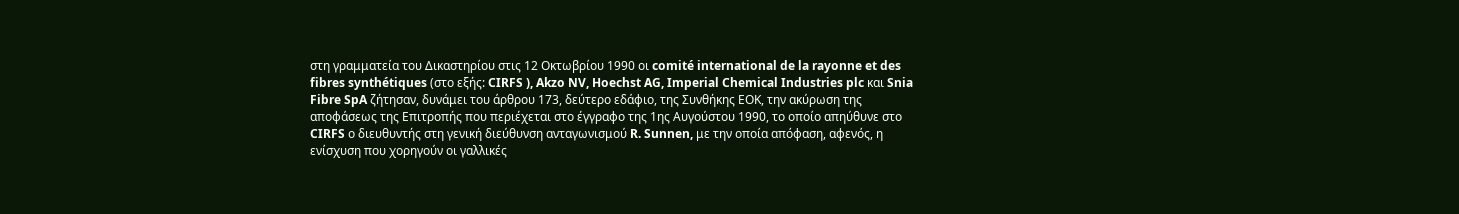στη γραμματεία του Δικαστηρίου στις 12 Οκτωβρίου 1990 οι comité international de la rayonne et des fibres synthétiques (στο εξής: CIRFS ), Akzo NV, Hoechst AG, Imperial Chemical Industries plc και Snia Fibre SpA ζήτησαν, δυνάμει του άρθρου 173, δεύτερο εδάφιο, της Συνθήκης ΕΟΚ, την ακύρωση της αποφάσεως της Επιτροπής που περιέχεται στο έγγραφο της 1ης Αυγούστου 1990, το οποίο απηύθυνε στο CIRFS ο διευθυντής στη γενική διεύθυνση ανταγωνισμού R. Sunnen, με την οποία απόφαση, αφενός, η ενίσχυση που χορηγούν οι γαλλικές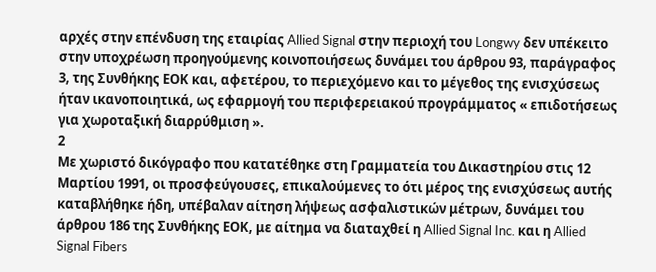αρχές στην επένδυση της εταιρίας Allied Signal στην περιοχή του Longwy δεν υπέκειτο στην υποχρέωση προηγούμενης κοινοποιήσεως δυνάμει του άρθρου 93, παράγραφος 3, της Συνθήκης ΕΟΚ και, αφετέρου, το περιεχόμενο και το μέγεθος της ενισχύσεως ήταν ικανοποιητικά, ως εφαρμογή του περιφερειακού προγράμματος « επιδοτήσεως για χωροταξική διαρρύθμιση ».
2
Με χωριστό δικόγραφο που κατατέθηκε στη Γραμματεία του Δικαστηρίου στις 12 Μαρτίου 1991, οι προσφεύγουσες, επικαλούμενες το ότι μέρος της ενισχύσεως αυτής καταβλήθηκε ήδη, υπέβαλαν αίτηση λήψεως ασφαλιστικών μέτρων, δυνάμει του άρθρου 186 της Συνθήκης ΕΟΚ, με αίτημα να διαταχθεί η Allied Signal Inc. και η Allied Signal Fibers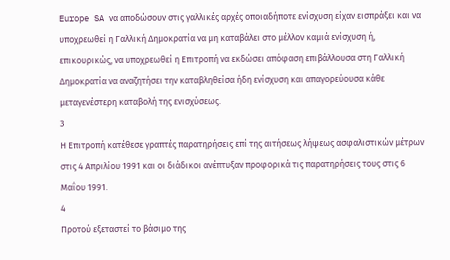Europe SA να αποδώσουν στις γαλλικές αρχές οποιαδήποτε ενίσχυση είχαν εισπράξει και να υποχρεωθεί η Γαλλική Δημοκρατία να μη καταβάλει στο μέλλον καμιά ενίσχυση ή, επικουρικώς, να υποχρεωθεί η Επιτροπή να εκδώσει απόφαση επιβάλλουσα στη Γαλλική Δημοκρατία να αναζητήσει την καταβληθείσα ήδη ενίσχυση και απαγορεύουσα κάθε μεταγενέστερη καταβολή της ενισχύσεως.
3
Η Επιτροπή κατέθεσε γραπτές παρατηρήσεις επί της αιτήσεως λήψεως ασφαλιστικών μέτρων στις 4 Απριλίου 1991 και οι διάδικοι ανέπτυξαν προφορικά τις παρατηρήσεις τους στις 6 Μαΐου 1991.
4
Προτού εξεταστεί το βάσιμο της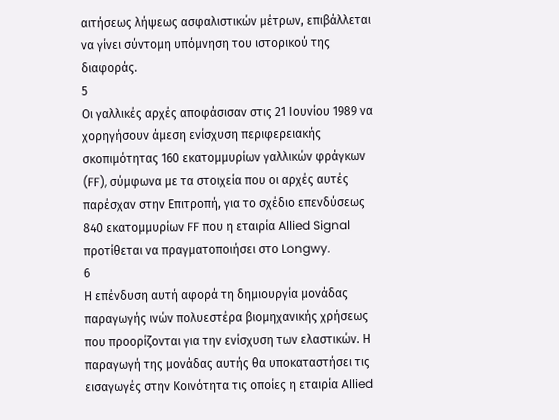αιτήσεως λήψεως ασφαλιστικών μέτρων, επιβάλλεται να γίνει σύντομη υπόμνηση του ιστορικού της διαφοράς.
5
Οι γαλλικές αρχές αποφάσισαν στις 21 Ιουνίου 1989 να χορηγήσουν άμεση ενίσχυση περιφερειακής σκοπιμότητας 160 εκατομμυρίων γαλλικών φράγκων (FF), σύμφωνα με τα στοιχεία που οι αρχές αυτές παρέσχαν στην Επιτροπή, για το σχέδιο επενδύσεως 840 εκατομμυρίων FF που η εταιρία Allied Signal προτίθεται να πραγματοποιήσει στο Longwy.
6
Η επένδυση αυτή αφορά τη δημιουργία μονάδας παραγωγής ινών πολυεστέρα βιομηχανικής χρήσεως που προορίζονται για την ενίσχυση των ελαστικών. Η παραγωγή της μονάδας αυτής θα υποκαταστήσει τις εισαγωγές στην Κοινότητα τις οποίες η εταιρία Allied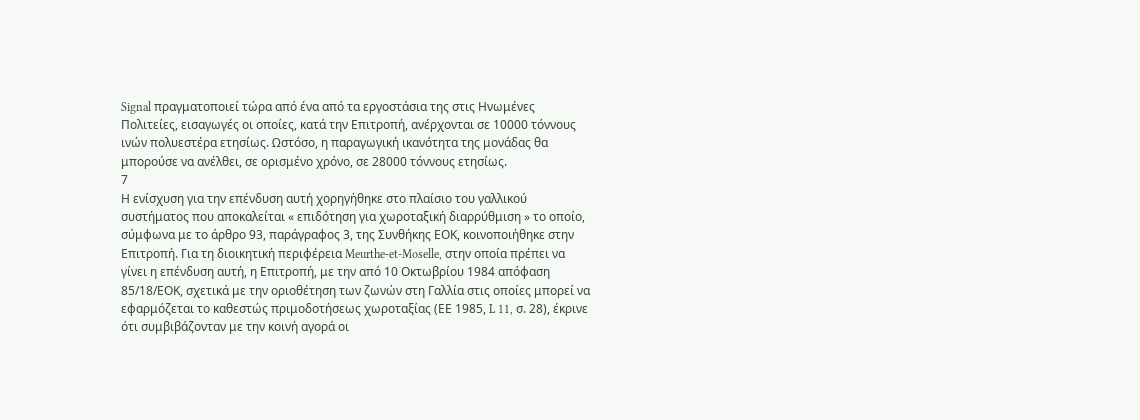Signal πραγματοποιεί τώρα από ένα από τα εργοστάσια της στις Ηνωμένες Πολιτείες, εισαγωγές οι οποίες, κατά την Επιτροπή, ανέρχονται σε 10000 τόννους ινών πολυεστέρα ετησίως. Ωστόσο, η παραγωγική ικανότητα της μονάδας θα μπορούσε να ανέλθει, σε ορισμένο χρόνο, σε 28000 τόννους ετησίως.
7
Η ενίσχυση για την επένδυση αυτή χορηγήθηκε στο πλαίσιο του γαλλικού συστήματος που αποκαλείται « επιδότηση για χωροταξική διαρρύθμιση » το οποίο, σύμφωνα με το άρθρο 93, παράγραφος 3, της Συνθήκης ΕΟΚ, κοινοποιήθηκε στην Επιτροπή. Για τη διοικητική περιφέρεια Meurthe-et-Moselle, στην οποία πρέπει να γίνει η επένδυση αυτή, η Επιτροπή, με την από 10 Οκτωβρίου 1984 απόφαση 85/18/ΕΟΚ, σχετικά με την οριοθέτηση των ζωνών στη Γαλλία στις οποίες μπορεί να εφαρμόζεται το καθεστώς πριμοδοτήσεως χωροταξίας (ΕΕ 1985, L 11, σ. 28), έκρινε ότι συμβιβάζονταν με την κοινή αγορά οι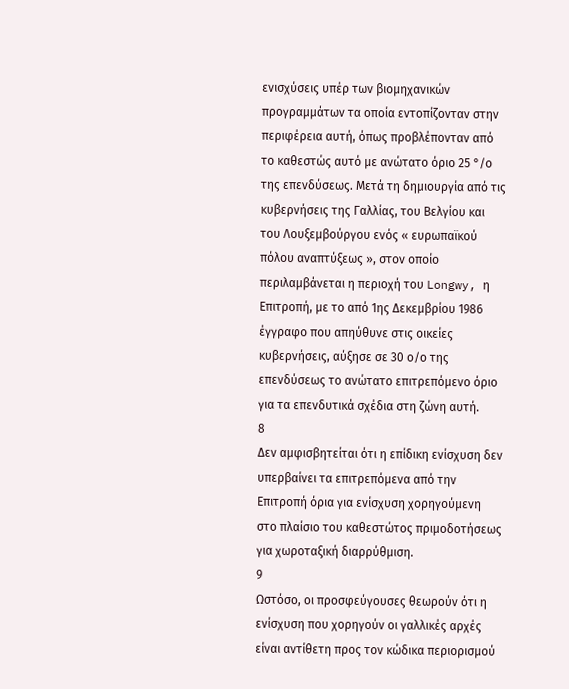ενισχύσεις υπέρ των βιομηχανικών προγραμμάτων τα οποία εντοπίζονταν στην περιφέρεια αυτή, όπως προβλέπονταν από το καθεστώς αυτό με ανώτατο όριο 25 °/ο της επενδύσεως. Μετά τη δημιουργία από τις κυβερνήσεις της Γαλλίας, του Βελγίου και του Λουξεμβούργου ενός « ευρωπαϊκού πόλου αναπτύξεως », στον οποίο περιλαμβάνεται η περιοχή του Longwy, η Επιτροπή, με το από 1ης Δεκεμβρίου 1986 έγγραφο που απηύθυνε στις οικείες κυβερνήσεις, αύξησε σε 30 ο/ο της επενδύσεως το ανώτατο επιτρεπόμενο όριο για τα επενδυτικά σχέδια στη ζώνη αυτή.
8
Δεν αμφισβητείται ότι η επίδικη ενίσχυση δεν υπερβαίνει τα επιτρεπόμενα από την Επιτροπή όρια για ενίσχυση χορηγούμενη στο πλαίσιο του καθεστώτος πριμοδοτήσεως για χωροταξική διαρρύθμιση.
9
Ωστόσο, οι προσφεύγουσες θεωρούν ότι η ενίσχυση που χορηγούν οι γαλλικές αρχές είναι αντίθετη προς τον κώδικα περιορισμού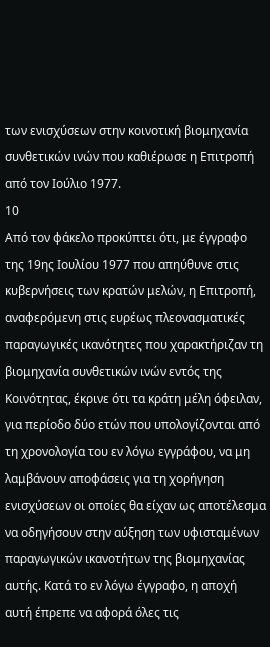των ενισχύσεων στην κοινοτική βιομηχανία συνθετικών ινών που καθιέρωσε η Επιτροπή από τον Ιούλιο 1977.
10
Από τον φάκελο προκύπτει ότι, με έγγραφο της 19ης Ιουλίου 1977 που απηύθυνε στις κυβερνήσεις των κρατών μελών, η Επιτροπή, αναφερόμενη στις ευρέως πλεονασματικές παραγωγικές ικανότητες που χαρακτήριζαν τη βιομηχανία συνθετικών ινών εντός της Κοινότητας, έκρινε ότι τα κράτη μέλη όφειλαν, για περίοδο δύο ετών που υπολογίζονται από τη χρονολογία του εν λόγω εγγράφου, να μη λαμβάνουν αποφάσεις για τη χορήγηση ενισχύσεων οι οποίες θα είχαν ως αποτέλεσμα να οδηγήσουν στην αύξηση των υφισταμένων παραγωγικών ικανοτήτων της βιομηχανίας αυτής. Κατά το εν λόγω έγγραφο, η αποχή αυτή έπρεπε να αφορά όλες τις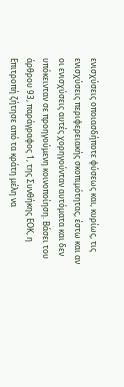ενισχύσεις οποιασδήποτε φύσεως και, κυρίως, τις ενισχύσεις περιφερειακής σκοπιμότητας, έστω και αν οι ενισχύσεις αυτές χορηγούνταν αυτόματα και δεν υπόκεινταν σε προηγούμενη κοινοποίηση. Βάσει του άρθρου 93, παράγραφος 1, της Συνθήκης ΕΟΚ, η Επιτροπή ζήτησε από τα κράτη μέλη να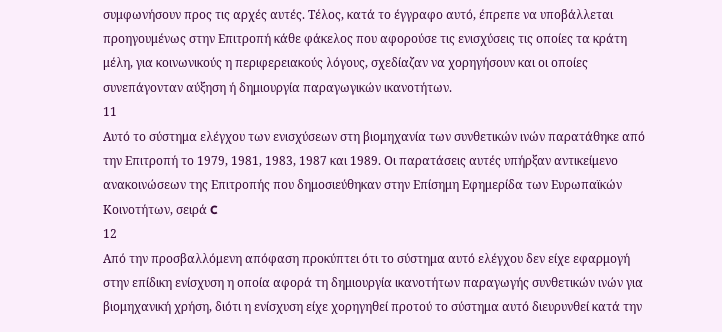συμφωνήσουν προς τις αρχές αυτές. Τέλος, κατά το έγγραφο αυτό, έπρεπε να υποβάλλεται προηγουμένως στην Επιτροπή κάθε φάκελος που αφορούσε τις ενισχύσεις τις οποίες τα κράτη μέλη, για κοινωνικούς η περιφερειακούς λόγους, σχεδίαζαν να χορηγήσουν και οι οποίες συνεπάγονταν αύξηση ή δημιουργία παραγωγικών ικανοτήτων.
11
Αυτό το σύστημα ελέγχου των ενισχύσεων στη βιομηχανία των συνθετικών ινών παρατάθηκε από την Επιτροπή το 1979, 1981, 1983, 1987 και 1989. Οι παρατάσεις αυτές υπήρξαν αντικείμενο ανακοινώσεων της Επιτροπής που δημοσιεύθηκαν στην Επίσημη Εφημερίδα των Ευρωπαϊκών Κοινοτήτων, σειρά C
12
Από την προσβαλλόμενη απόφαση προκύπτει ότι το σύστημα αυτό ελέγχου δεν είχε εφαρμογή στην επίδικη ενίσχυση η οποία αφορά τη δημιουργία ικανοτήτων παραγωγής συνθετικών ινών για βιομηχανική χρήση, διότι η ενίσχυση είχε χορηγηθεί προτού το σύστημα αυτό διευρυνθεί κατά την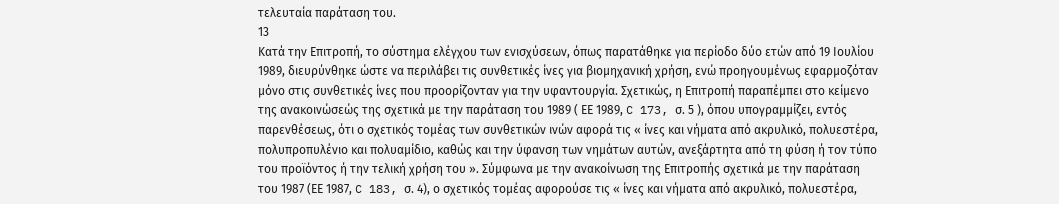τελευταία παράταση του.
13
Κατά την Επιτροπή, το σύστημα ελέγχου των ενισχύσεων, όπως παρατάθηκε για περίοδο δύο ετών από 19 Ιουλίου 1989, διευρύνθηκε ώστε να περιλάβει τις συνθετικές ίνες για βιομηχανική χρήση, ενώ προηγουμένως εφαρμοζόταν μόνο στις συνθετικές ίνες που προορίζονταν για την υφαντουργία. Σχετικώς, η Επιτροπή παραπέμπει στο κείμενο της ανακοινώσεώς της σχετικά με την παράταση του 1989 ( ΕΕ 1989, C 173, σ. 5 ), όπου υπογραμμίζει, εντός παρενθέσεως, ότι ο σχετικός τομέας των συνθετικών ινών αφορά τις « ίνες και νήματα από ακρυλικό, πολυεστέρα, πολυπροπυλένιο και πολυαμίδιο, καθώς και την ύφανση των νημάτων αυτών, ανεξάρτητα από τη φύση ή τον τύπο του προϊόντος ή την τελική χρήση του ». Σύμφωνα με την ανακοίνωση της Επιτροπής σχετικά με την παράταση του 1987 (ΕΕ 1987, C 183, σ. 4), ο σχετικός τομέας αφορούσε τις « ίνες και νήματα από ακρυλικό, πολυεστέρα,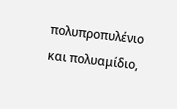πολυπροπυλένιο και πολυαμίδιο,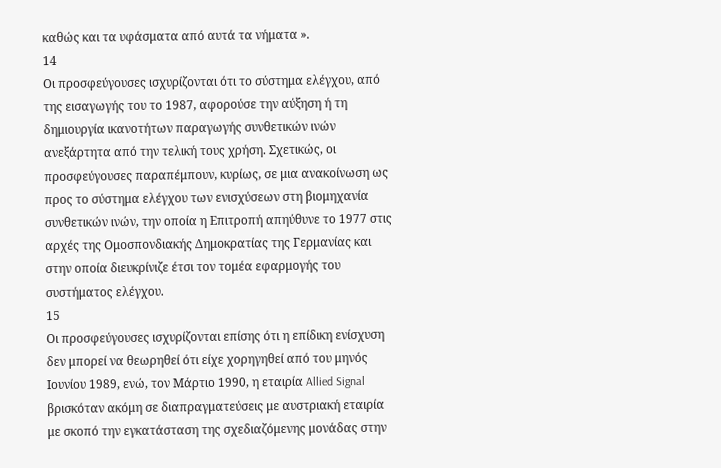καθώς και τα υφάσματα από αυτά τα νήματα ».
14
Οι προσφεύγουσες ισχυρίζονται ότι το σύστημα ελέγχου, από της εισαγωγής του το 1987, αφορούσε την αύξηση ή τη δημιουργία ικανοτήτων παραγωγής συνθετικών ινών ανεξάρτητα από την τελική τους χρήση. Σχετικώς, οι προσφεύγουσες παραπέμπουν, κυρίως, σε μια ανακοίνωση ως προς το σύστημα ελέγχου των ενισχύσεων στη βιομηχανία συνθετικών ινών, την οποία η Επιτροπή απηύθυνε το 1977 στις αρχές της Ομοσπονδιακής Δημοκρατίας της Γερμανίας και στην οποία διευκρίνιζε έτσι τον τομέα εφαρμογής του συστήματος ελέγχου.
15
Οι προσφεύγουσες ισχυρίζονται επίσης ότι η επίδικη ενίσχυση δεν μπορεί να θεωρηθεί ότι είχε χορηγηθεί από του μηνός Ιουνίου 1989, ενώ, τον Μάρτιο 1990, η εταιρία Allied Signal βρισκόταν ακόμη σε διαπραγματεύσεις με αυστριακή εταιρία με σκοπό την εγκατάσταση της σχεδιαζόμενης μονάδας στην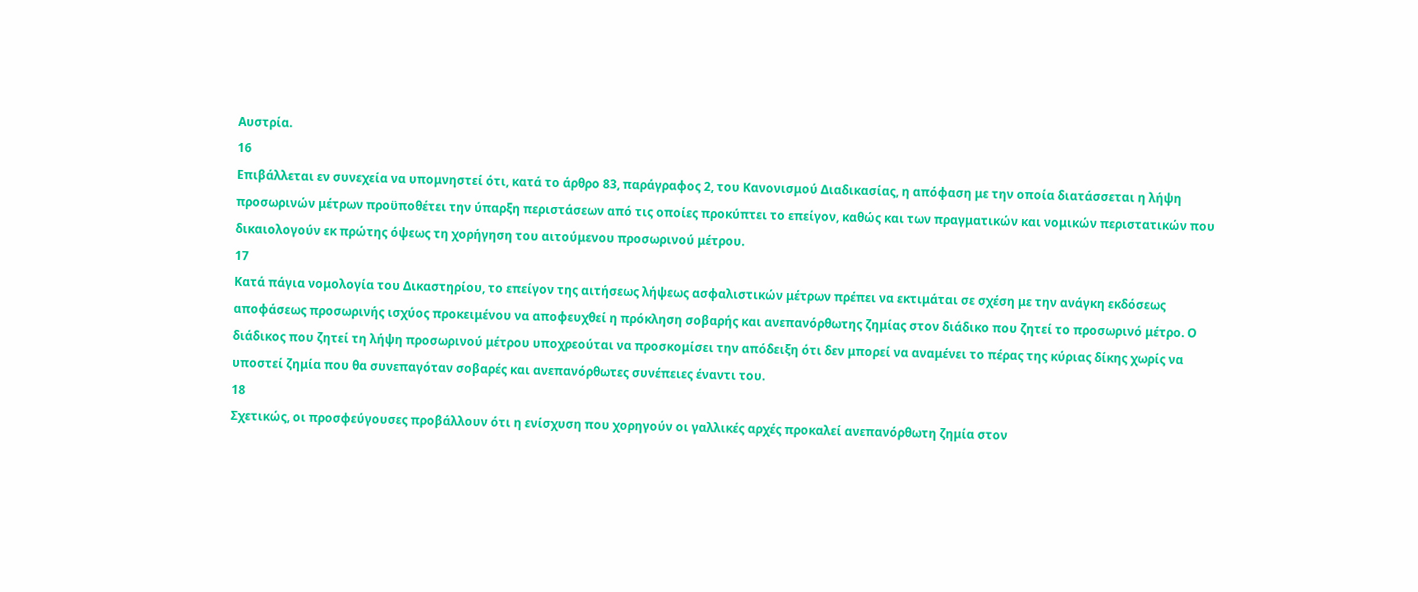Αυστρία.
16
Επιβάλλεται εν συνεχεία να υπομνηστεί ότι, κατά το άρθρο 83, παράγραφος 2, του Κανονισμού Διαδικασίας, η απόφαση με την οποία διατάσσεται η λήψη προσωρινών μέτρων προϋποθέτει την ύπαρξη περιστάσεων από τις οποίες προκύπτει το επείγον, καθώς και των πραγματικών και νομικών περιστατικών που δικαιολογούν εκ πρώτης όψεως τη χορήγηση του αιτούμενου προσωρινού μέτρου.
17
Κατά πάγια νομολογία του Δικαστηρίου, το επείγον της αιτήσεως λήψεως ασφαλιστικών μέτρων πρέπει να εκτιμάται σε σχέση με την ανάγκη εκδόσεως αποφάσεως προσωρινής ισχύος προκειμένου να αποφευχθεί η πρόκληση σοβαρής και ανεπανόρθωτης ζημίας στον διάδικο που ζητεί το προσωρινό μέτρο. Ο διάδικος που ζητεί τη λήψη προσωρινού μέτρου υποχρεούται να προσκομίσει την απόδειξη ότι δεν μπορεί να αναμένει το πέρας της κύριας δίκης χωρίς να υποστεί ζημία που θα συνεπαγόταν σοβαρές και ανεπανόρθωτες συνέπειες έναντι του.
18
Σχετικώς, οι προσφεύγουσες προβάλλουν ότι η ενίσχυση που χορηγούν οι γαλλικές αρχές προκαλεί ανεπανόρθωτη ζημία στον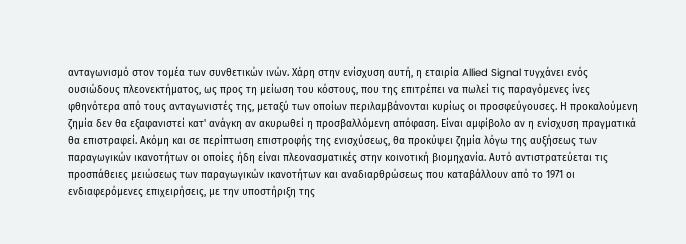ανταγωνισμό στον τομέα των συνθετικών ινών. Χάρη στην ενίσχυση αυτή, η εταιρία Allied Signal τυγχάνει ενός ουσιώδους πλεονεκτήματος, ως προς τη μείωση του κόστους, που της επιτρέπει να πωλεί τις παραγόμενες ίνες φθηνότερα από τους ανταγωνιστές της, μεταξύ των οποίων περιλαμβάνονται κυρίως οι προσφεύγουσες. Η προκαλούμενη ζημία δεν θα εξαφανιστεί κατ' ανάγκη αν ακυρωθεί η προσβαλλόμενη απόφαση. Είναι αμφίβολο αν η ενίσχυση πραγματικά θα επιστραφεί. Ακόμη και σε περίπτωση επιστροφής της ενισχύσεως, θα προκύψει ζημία λόγω της αυξήσεως των παραγωγικών ικανοτήτων οι οποίες ήδη είναι πλεονασματικές στην κοινοτική βιομηχανία. Αυτό αντιστρατεύεται τις προσπάθειες μειώσεως των παραγωγικών ικανοτήτων και αναδιαρθρώσεως που καταβάλλουν από το 1971 οι ενδιαφερόμενες επιχειρήσεις, με την υποστήριξη της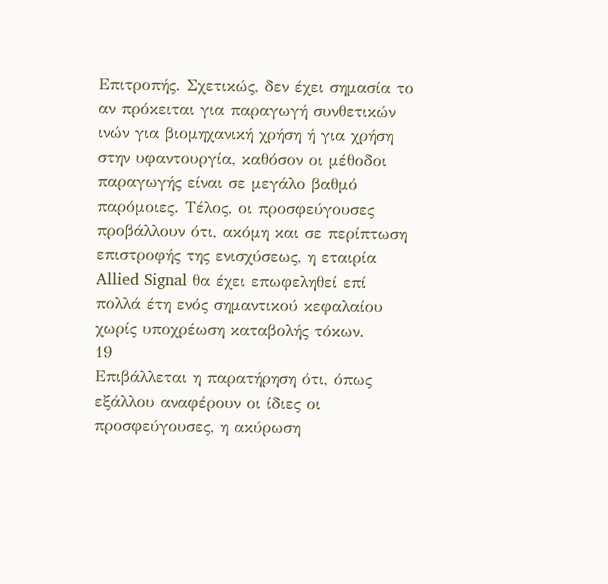Επιτροπής. Σχετικώς, δεν έχει σημασία το αν πρόκειται για παραγωγή συνθετικών ινών για βιομηχανική χρήση ή για χρήση στην υφαντουργία, καθόσον οι μέθοδοι παραγωγής είναι σε μεγάλο βαθμό παρόμοιες. Τέλος, οι προσφεύγουσες προβάλλουν ότι, ακόμη και σε περίπτωση επιστροφής της ενισχύσεως, η εταιρία Allied Signal θα έχει επωφεληθεί επί πολλά έτη ενός σημαντικού κεφαλαίου χωρίς υποχρέωση καταβολής τόκων.
19
Επιβάλλεται η παρατήρηση ότι, όπως εξάλλου αναφέρουν οι ίδιες οι προσφεύγουσες, η ακύρωση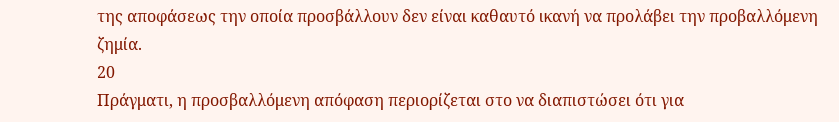της αποφάσεως την οποία προσβάλλουν δεν είναι καθαυτό ικανή να προλάβει την προβαλλόμενη ζημία.
20
Πράγματι, η προσβαλλόμενη απόφαση περιορίζεται στο να διαπιστώσει ότι για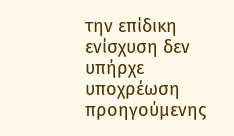την επίδικη ενίσχυση δεν υπήρχε υποχρέωση προηγούμενης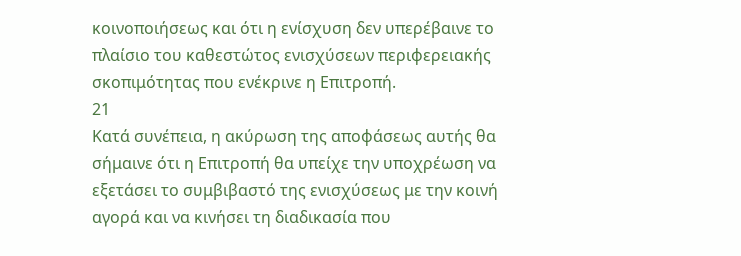κοινοποιήσεως και ότι η ενίσχυση δεν υπερέβαινε το πλαίσιο του καθεστώτος ενισχύσεων περιφερειακής σκοπιμότητας που ενέκρινε η Επιτροπή.
21
Κατά συνέπεια, η ακύρωση της αποφάσεως αυτής θα σήμαινε ότι η Επιτροπή θα υπείχε την υποχρέωση να εξετάσει το συμβιβαστό της ενισχύσεως με την κοινή αγορά και να κινήσει τη διαδικασία που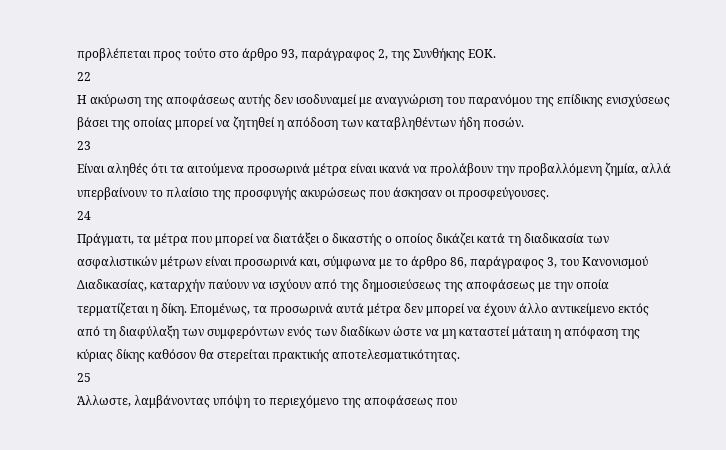προβλέπεται προς τούτο στο άρθρο 93, παράγραφος 2, της Συνθήκης ΕΟΚ.
22
Η ακύρωση της αποφάσεως αυτής δεν ισοδυναμεί με αναγνώριση του παρανόμου της επίδικης ενισχύσεως βάσει της οποίας μπορεί να ζητηθεί η απόδοση των καταβληθέντων ήδη ποσών.
23
Είναι αληθές ότι τα αιτούμενα προσωρινά μέτρα είναι ικανά να προλάβουν την προβαλλόμενη ζημία, αλλά υπερβαίνουν το πλαίσιο της προσφυγής ακυρώσεως που άσκησαν οι προσφεύγουσες.
24
Πράγματι, τα μέτρα που μπορεί να διατάξει ο δικαστής ο οποίος δικάζει κατά τη διαδικασία των ασφαλιστικών μέτρων είναι προσωρινά και, σύμφωνα με το άρθρο 86, παράγραφος 3, του Κανονισμού Διαδικασίας, καταρχήν παύουν να ισχύουν από της δημοσιεύσεως της αποφάσεως με την οποία τερματίζεται η δίκη. Επομένως, τα προσωρινά αυτά μέτρα δεν μπορεί να έχουν άλλο αντικείμενο εκτός από τη διαφύλαξη των συμφερόντων ενός των διαδίκων ώστε να μη καταστεί μάταιη η απόφαση της κύριας δίκης καθόσον θα στερείται πρακτικής αποτελεσματικότητας.
25
Άλλωστε, λαμβάνοντας υπόψη το περιεχόμενο της αποφάσεως που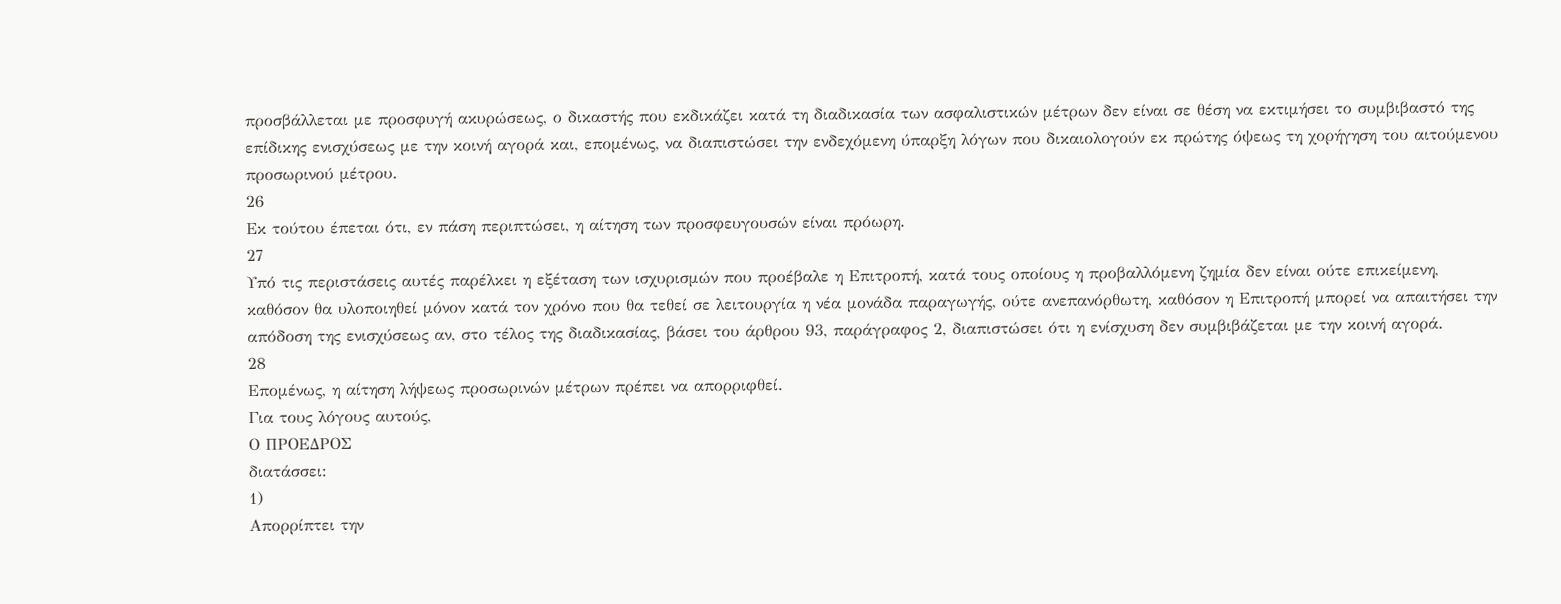προσβάλλεται με προσφυγή ακυρώσεως, ο δικαστής που εκδικάζει κατά τη διαδικασία των ασφαλιστικών μέτρων δεν είναι σε θέση να εκτιμήσει το συμβιβαστό της επίδικης ενισχύσεως με την κοινή αγορά και, επομένως, να διαπιστώσει την ενδεχόμενη ύπαρξη λόγων που δικαιολογούν εκ πρώτης όψεως τη χορήγηση του αιτούμενου προσωρινού μέτρου.
26
Εκ τούτου έπεται ότι, εν πάση περιπτώσει, η αίτηση των προσφευγουσών είναι πρόωρη.
27
Υπό τις περιστάσεις αυτές παρέλκει η εξέταση των ισχυρισμών που προέβαλε η Επιτροπή, κατά τους οποίους η προβαλλόμενη ζημία δεν είναι ούτε επικείμενη, καθόσον θα υλοποιηθεί μόνον κατά τον χρόνο που θα τεθεί σε λειτουργία η νέα μονάδα παραγωγής, ούτε ανεπανόρθωτη, καθόσον η Επιτροπή μπορεί να απαιτήσει την απόδοση της ενισχύσεως αν, στο τέλος της διαδικασίας, βάσει του άρθρου 93, παράγραφος 2, διαπιστώσει ότι η ενίσχυση δεν συμβιβάζεται με την κοινή αγορά.
28
Επομένως, η αίτηση λήψεως προσωρινών μέτρων πρέπει να απορριφθεί.
Για τους λόγους αυτούς,
Ο ΠΡΟΕΔΡΟΣ
διατάσσει:
1)
Απορρίπτει την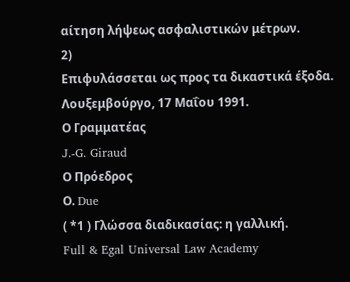αίτηση λήψεως ασφαλιστικών μέτρων.
2)
Επιφυλάσσεται ως προς τα δικαστικά έξοδα.
Λουξεμβούργο, 17 Μαΐου 1991.
Ο Γραμματέας
J.-G. Giraud
Ο Πρόεδρος
Ο. Due
( *1 ) Γλώσσα διαδικασίας: η γαλλική.
Full & Egal Universal Law Academy